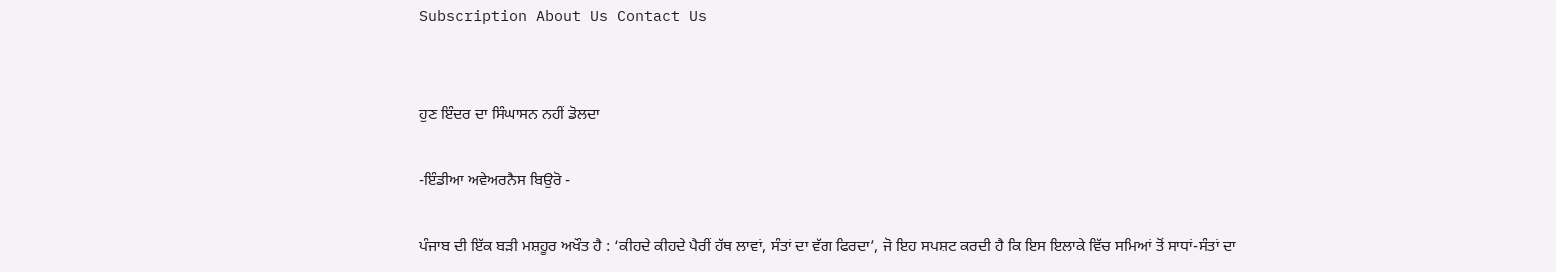Subscription About Us Contact Us


ਹੁਣ ਇੰਦਰ ਦਾ ਸਿੰਘਾਸਨ ਨਹੀਂ ਡੋਲਦਾ

-ਇੰਡੀਆ ਅਵੇਅਰਨੈਸ ਬਿਉਰੋ -

ਪੰਜਾਬ ਦੀ ਇੱਕ ਬੜੀ ਮਸ਼ਹੂਰ ਅਖੌਤ ਹੈ : ‘ਕੀਹਦੇ ਕੀਹਦੇ ਪੈਰੀਂ ਹੱਥ ਲਾਵਾਂ, ਸੰਤਾਂ ਦਾ ਵੱਗ ਫਿਰਦਾ’, ਜੋ ਇਹ ਸਪਸ਼ਟ ਕਰਦੀ ਹੈ ਕਿ ਇਸ ਇਲਾਕੇ ਵਿੱਚ ਸਮਿਆਂ ਤੋਂ ਸਾਧਾਂ-ਸੰਤਾਂ ਦਾ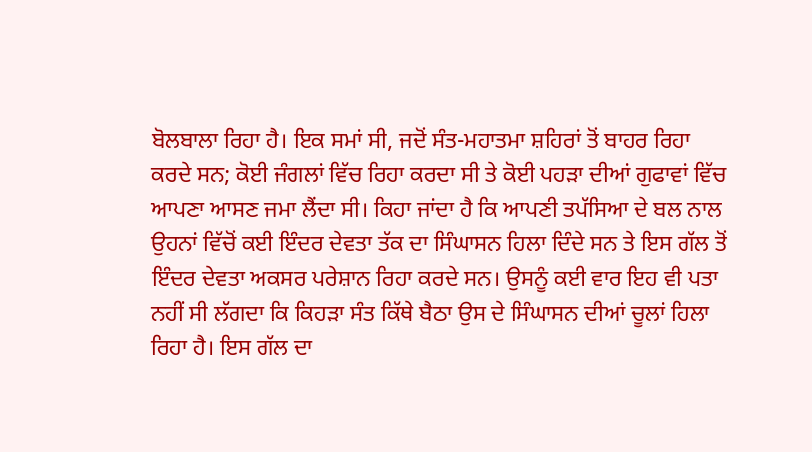ਬੋਲਬਾਲਾ ਰਿਹਾ ਹੈ। ਇਕ ਸਮਾਂ ਸੀ, ਜਦੋਂ ਸੰਤ-ਮਹਾਤਮਾ ਸ਼ਹਿਰਾਂ ਤੋਂ ਬਾਹਰ ਰਿਹਾ ਕਰਦੇ ਸਨ; ਕੋਈ ਜੰਗਲਾਂ ਵਿੱਚ ਰਿਹਾ ਕਰਦਾ ਸੀ ਤੇ ਕੋਈ ਪਹੜਾ ਦੀਆਂ ਗੁਫਾਵਾਂ ਵਿੱਚ ਆਪਣਾ ਆਸਣ ਜਮਾ ਲੈਂਦਾ ਸੀ। ਕਿਹਾ ਜਾਂਦਾ ਹੈ ਕਿ ਆਪਣੀ ਤਪੱਸਿਆ ਦੇ ਬਲ ਨਾਲ ਉਹਨਾਂ ਵਿੱਚੋਂ ਕਈ ਇੰਦਰ ਦੇਵਤਾ ਤੱਕ ਦਾ ਸਿੰਘਾਸਨ ਹਿਲਾ ਦਿੰਦੇ ਸਨ ਤੇ ਇਸ ਗੱਲ ਤੋਂ ਇੰਦਰ ਦੇਵਤਾ ਅਕਸਰ ਪਰੇਸ਼ਾਨ ਰਿਹਾ ਕਰਦੇ ਸਨ। ਉਸਨੂੰ ਕਈ ਵਾਰ ਇਹ ਵੀ ਪਤਾ ਨਹੀਂ ਸੀ ਲੱਗਦਾ ਕਿ ਕਿਹੜਾ ਸੰਤ ਕਿੱਥੇ ਬੈਠਾ ਉਸ ਦੇ ਸਿੰਘਾਸਨ ਦੀਆਂ ਚੂਲਾਂ ਹਿਲਾ ਰਿਹਾ ਹੈ। ਇਸ ਗੱਲ ਦਾ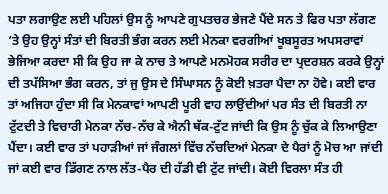ਪਤਾ ਲਗਾਉਣ ਲਈ ਪਹਿਲਾਂ ਉਸ ਨੂੰ ਆਪਣੇ ਗੁਪਤਚਰ ਭੇਜਣੇ ਪੈਂਦੇ ਸਨ ਤੇ ਫਿਰ ਪਤਾ ਲੱਗਣ ’ਤੇ ਉਹ ਉਨ੍ਹਾਂ ਸੰਤਾਂ ਦੀ ਬਿਰਤੀ ਭੰਗ ਕਰਨ ਲਈ ਮੇਨਕਾ ਵਰਗੀਆਂ ਖੂਬਸੂਰਤ ਅਪਸਰਾਵਾਂ ਭੇਜਿਆ ਕਰਦਾ ਸੀ ਕਿ ਉਹ ਜਾ ਕੇ ਨਾਚ ਤੇ ਆਪਣੇ ਮਨਮੋਹਕ ਸਰੀਰ ਦਾ ਪ੍ਰਦਰਸ਼ਨ ਕਰਕੇ ਉਨ੍ਹਾਂ ਦੀ ਤਪੱਸਿਆ ਭੰਗ ਕਰਨ, ਤਾਂ ਜੁ ਉਸ ਦੇ ਸਿੰਘਾਸਨ ਨੂੰ ਕੋਈ ਖ਼ਤਰਾ ਪੈਦਾ ਨਾ ਹੋਵੇ। ਕਈ ਵਾਰ ਤਾਂ ਅਜਿਹਾ ਹੁੰਦਾ ਸੀ ਕਿ ਮੇਨਕਾਵਾਂ ਆਪਣੀ ਪੂਰੀ ਵਾਹ ਲਾਉਂਦੀਆਂ ਪਰ ਸੰਤ ਦੀ ਬਿਰਤੀ ਨਾ ਟੁੱਟਦੀ ਤੇ ਵਿਚਾਰੀ ਮੇਨਕਾ ਨੱਚ-ਨੱਚ ਕੇ ਐਨੀ ਥੱਕ-ਟੁੱਟ ਜਾਂਦੀ ਕਿ ਉਸ ਨੂੰ ਚੁੱਕ ਕੇ ਲਿਆਉਣਾ ਪੈਂਦਾ। ਕਈ ਵਾਰ ਤਾਂ ਪਹਾੜੀਆਂ ਜਾਂ ਜੰਗਲਾਂ ਵਿੱਚ ਨੱਚਦਿਆਂ ਮੇਨਕਾ ਦੇ ਪੈਰਾਂ ਨੂੰ ਮੋਚ ਆ ਜਾਂਦੀ ਜਾਂ ਕਈ ਵਾਰ ਡਿੱਗਣ ਨਾਲ ਲੱਤ-ਪੈਰ ਦੀ ਹੱਡੀ ਵੀ ਟੁੱਟ ਜਾਂਦੀ। ਕੋਈ ਵਿਰਲਾ ਸੰਤ ਹੀ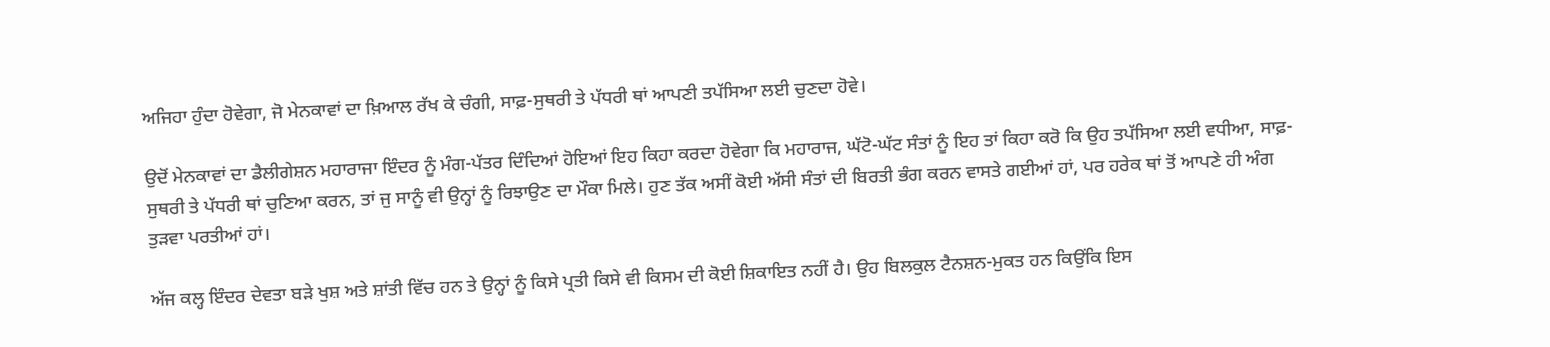ਅਜਿਹਾ ਹੁੰਦਾ ਹੋਵੇਗਾ, ਜੋ ਮੇਨਕਾਵਾਂ ਦਾ ਖ਼ਿਆਲ ਰੱਖ ਕੇ ਚੰਗੀ, ਸਾਫ਼-ਸੁਥਰੀ ਤੇ ਪੱਧਰੀ ਥਾਂ ਆਪਣੀ ਤਪੱਸਿਆ ਲਈ ਚੁਣਦਾ ਹੋਵੇ।

ਉਦੋਂ ਮੇਨਕਾਵਾਂ ਦਾ ਡੈਲੀਗੇਸ਼ਨ ਮਹਾਰਾਜਾ ਇੰਦਰ ਨੂੰ ਮੰਗ-ਪੱਤਰ ਦਿੰਦਿਆਂ ਹੋਇਆਂ ਇਹ ਕਿਹਾ ਕਰਦਾ ਹੋਵੇਗਾ ਕਿ ਮਹਾਰਾਜ, ਘੱਟੋ-ਘੱਟ ਸੰਤਾਂ ਨੂੰ ਇਹ ਤਾਂ ਕਿਹਾ ਕਰੋ ਕਿ ਉਹ ਤਪੱਸਿਆ ਲਈ ਵਧੀਆ, ਸਾਫ਼-ਸੁਥਰੀ ਤੇ ਪੱਧਰੀ ਥਾਂ ਚੁਣਿਆ ਕਰਨ, ਤਾਂ ਜੁ ਸਾਨੂੰ ਵੀ ਉਨ੍ਹਾਂ ਨੂੰ ਰਿਝਾਉਣ ਦਾ ਮੌਕਾ ਮਿਲੇ। ਹੁਣ ਤੱਕ ਅਸੀਂ ਕੋਈ ਅੱਸੀ ਸੰਤਾਂ ਦੀ ਬਿਰਤੀ ਭੰਗ ਕਰਨ ਵਾਸਤੇ ਗਈਆਂ ਹਾਂ, ਪਰ ਹਰੇਕ ਥਾਂ ਤੋਂ ਆਪਣੇ ਹੀ ਅੰਗ ਤੁੜਵਾ ਪਰਤੀਆਂ ਹਾਂ।

ਅੱਜ ਕਲ੍ਹ ਇੰਦਰ ਦੇਵਤਾ ਬੜੇ ਖੁਸ਼ ਅਤੇ ਸ਼ਾਂਤੀ ਵਿੱਚ ਹਨ ਤੇ ਉਨ੍ਹਾਂ ਨੂੰ ਕਿਸੇ ਪ੍ਰਤੀ ਕਿਸੇ ਵੀ ਕਿਸਮ ਦੀ ਕੋਈ ਸ਼ਿਕਾਇਤ ਨਹੀਂ ਹੈ। ਉਹ ਬਿਲਕੁਲ ਟੈਨਸ਼ਨ-ਮੁਕਤ ਹਨ ਕਿਉਂਕਿ ਇਸ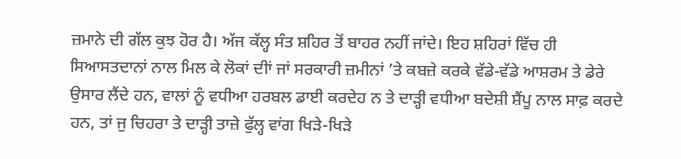ਜ਼ਮਾਨੇ ਦੀ ਗੱਲ ਕੁਝ ਹੋਰ ਹੈ। ਅੱਜ ਕੱਲ੍ਹ ਸੰਤ ਸ਼ਹਿਰ ਤੋਂ ਬਾਹਰ ਨਹੀਂ ਜਾਂਦੇ। ਇਹ ਸ਼ਹਿਰਾਂ ਵਿੱਚ ਹੀ ਸਿਆਸਤਦਾਨਾਂ ਨਾਲ ਮਿਲ ਕੇ ਲੋਕਾਂ ਦੀਾਂ ਜਾਂ ਸਰਕਾਰੀ ਜ਼ਮੀਨਾਂ ’ਤੇ ਕਬਜ਼ੇ ਕਰਕੇ ਵੱਡੇ-ਵੱਡੇ ਆਸ਼ਰਮ ਤੇ ਡੇਰੇ ਉਸਾਰ ਲੈਂਦੇ ਹਨ, ਵਾਲਾਂ ਨੂੰ ਵਧੀਆ ਹਰਬਲ ਡਾਈ ਕਰਦੇਹ ਨ ਤੇ ਦਾੜ੍ਹੀ ਵਧੀਆ ਬਦੇਸ਼ੀ ਸ਼ੈਂਪੂ ਨਾਲ ਸਾਫ਼ ਕਰਦੇ ਹਨ, ਤਾਂ ਜੁ ਚਿਹਰਾ ਤੇ ਦਾੜ੍ਹੀ ਤਾਜ਼ੇ ਫੁੱਲ੍ਹ ਵਾਂਗ ਖਿੜੇ-ਖਿੜੇ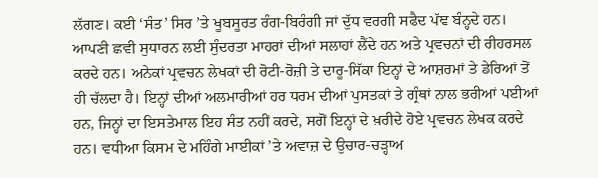ਲੱਗਣ। ਕਈ ‘ਸੰਤ’ ਸਿਰ ’ਤੇ ਖੂਬਸੂਰਤ ਰੰਗ-ਬਿਰੰਗੀ ਜਾਂ ਦੁੱਧ ਵਰਗੀ ਸਫੈਦ ਪੱਞ ਬੰਨ੍ਹਦੇ ਹਨ। ਆਪਣੀ ਛਵੀ ਸੁਧਾਰਨ ਲਈ ਸੁੰਦਰਤਾ ਮਾਹਰਾਂ ਦੀਆਂ ਸਲਾਹਾਂ ਲੈਂਦੇ ਹਨ ਅਤੇ ਪ੍ਰਵਚਨਾਂ ਦੀ ਰੀਹਰਸਲ ਕਰਦੇ ਹਨ। ਅਨੇਕਾਂ ਪ੍ਰਵਚਨ ਲੇਖਕਾਂ ਦੀ ਰੋਟੀ-ਰੋਜ਼ੀ ਤੇ ਦਾਰੂ-ਸਿੱਕਾ ਇਨ੍ਹਾਂ ਦੇ ਆਸ਼ਰਮਾਂ ਤੇ ਡੇਰਿਆਂ ਤੋਂ ਹੀ ਚੱਲਦਾ ਹੈ। ਇਨ੍ਹਾਂ ਦੀਆਂ ਅਲਮਾਰੀਆਂ ਹਰ ਧਰਮ ਦੀਆਂ ਪੁਸਤਕਾਂ ਤੇ ਗ੍ਰੰਥਾਂ ਨਾਲ ਭਰੀਆਂ ਪਈਆਂ ਹਨ, ਜਿਨ੍ਹਾਂ ਦਾ ਇਸਤੇਮਾਲ ਇਹ ਸੰਤ ਨਹੀਂ ਕਰਦੇ, ਸਗੋਂ ਇਨ੍ਹਾਂ ਦੇ ਖ਼ਰੀਦੇ ਹੋਏ ਪ੍ਰਵਚਨ ਲੇਖਕ ਕਰਦੇ ਹਨ। ਵਧੀਆ ਕਿਸਮ ਦੇ ਮਹਿੰਗੇ ਮਾਈਕਾਂ ’ਤੇ ਅਵਾਜ਼ ਦੇ ਉਚਾਰ-ਚੜ੍ਹਾਅ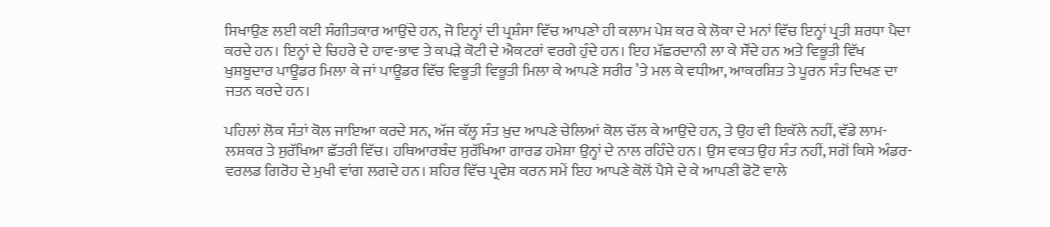ਸਿਖਾਉਣ ਲਈ ਕਈ ਸੰਗੀਤਕਾਰ ਆਉਂਦੇ ਹਨ, ਜੋ ਇਨ੍ਹਾਂ ਦੀ ਪ੍ਰਸ਼ੰਸਾ ਵਿੱਚ ਆਪਣਾੇ ਹੀ ਕਲਾਮ ਪੇਸ਼ ਕਰ ਕੇ ਲੋਕਾ ਦੇ ਮਨਾਂ ਵਿੱਚ ਇਨ੍ਹਾਂ ਪ੍ਰਤੀ ਸ਼ਰਧਾ ਪੈਦਾ ਕਰਦੇ ਹਨ। ਇਨ੍ਹਾਂ ਦੇ ਚਿਹਰੇ ਦੇ ਹਾਵ-ਭਾਵ ਤੇ ਕਪੜੇ ਕੋਟੀ ਦੇ ਐਕਟਰਾਂ ਵਰਗੇ ਹੁੰਦੇ ਹਨ। ਇਹ ਮੱਛਰਦਾਨੀ ਲਾ ਕੇ ਸੌਂਦੇ ਹਨ ਅਤੇ ਵਿਭੂਤੀ ਵਿੱਖ ਖੁਸ਼ਬੂਦਾਰ ਪਾਊਡਰ ਮਿਲਾ ਕੇ ਜਾਂ ਪਾਊਡਰ ਵਿੱਚ ਵਿਭੂਤੀ ਵਿਭੂਤੀ ਮਿਲਾ ਕੇ ਆਪਣੇ ਸਰੀਰ ’ਤੇ ਮਲ ਕੇ ਵਧੀਆ, ਆਕਰਸ਼ਿਤ ਤੇ ਪੂਰਨ ਸੰਤ ਦਿਖਣ ਦਾ ਜਤਨ ਕਰਦੇ ਹਨ।

ਪਹਿਲਾਂ ਲੋਕ ਸੰਤਾਂ ਕੋਲ ਜਾਇਆ ਕਰਦੇ ਸਨ, ਅੱਜ ਕੱਲ੍ਹ ਸੰਤ ਖ਼ੁਦ ਆਪਣੇ ਚੇਲਿਆਂ ਕੋਲ ਚੱਲ ਕੇ ਆਉਂਦੇ ਹਨ, ਤੇ ਉਹ ਵੀ ਇਕੱਲੇ ਨਹੀਂ, ਵੱਡੇ ਲਾਮ-ਲਸ਼ਕਰ ਤੇ ਸੁਰੱਖਿਆ ਛੱਤਰੀ ਵਿੱਚ। ਹਥਿਆਰਬੰਦ ਸੁਰੱਖਿਆ ਗਾਰਡ ਹਮੇਸ਼ਾ ਉਨ੍ਹਾਂ ਦੇ ਨਾਲ ਰਹਿੰਦੇ ਹਨ। ਉਸ ਵਕਤ ਉਹ ਸੰਤ ਨਹੀਂ, ਸਗੋਂ ਕਿਸੇ ਅੰਡਰ-ਵਰਲਡ ਗਿਰੋਹ ਦੇ ਮੁਖੀ ਵਾਂਗ ਲਗਦੇ ਹਨ। ਸ਼ਹਿਰ ਵਿੱਚ ਪ੍ਰਵੇਸ਼ ਕਰਨ ਸਮੇਂ ਇਹ ਆਪਣੇ ਕੋਲੋਂ ਪੈਸੇ ਦੇ ਕੇ ਆਪਣੀ ਫੋਟੋ ਵਾਲੇ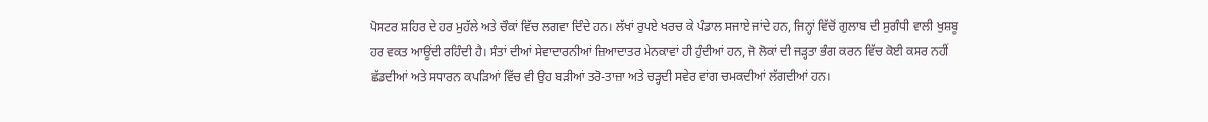ਪੋਸਟਰ ਸ਼ਹਿਰ ਦੇ ਹਰ ਮੁਹੱਲੇ ਅਤੇ ਚੌਕਾਂ ਵਿੱਚ ਲਗਵਾ ਦਿੰਦੇ ਹਨ। ਲੱਖਾਂ ਰੁਪਏ ਖਰਚ ਕੇ ਪੰਡਾਲ ਸਜਾਏ ਜਾਂਦੇ ਹਨ, ਜਿਨ੍ਹਾਂ ਵਿੱਚੋਂ ਗੁਲਾਬ ਦੀ ਸੁਗੰਧੀ ਵਾਲੀ ਖੁਸ਼ਬੂ ਹਰ ਵਕਤ ਆਊਂਦੀ ਰਹਿੰਦੀ ਹੈ। ਸੰਤਾਂ ਦੀਆਂ ਸੇਵਾਦਾਰਨੀਆਂ ਜ਼ਿਆਦਾਤਰ ਮੇਨਕਾਵਾਂ ਹੀ ਹੁੰਦੀਆਂ ਹਨ, ਜੋ ਲੋਕਾਂ ਦੀ ਜੜ੍ਹਤਾ ਭੰਗ ਕਰਨ ਵਿੱਚ ਕੋਈ ਕਸਰ ਨਹੀਂ ਛੱਡਦੀਆਂ ਅਤੇ ਸਧਾਰਨ ਕਪੜਿਆਂ ਵਿੱਚ ਵੀ ਉਹ ਬੜੀਆਂ ਤਰੋ-ਤਾਜ਼ਾ ਅਤੇ ਚੜ੍ਹਦੀ ਸਵੇਰ ਵਾਂਗ ਚਮਕਦੀਆਂ ਲੱਗਦੀਆਂ ਹਨ।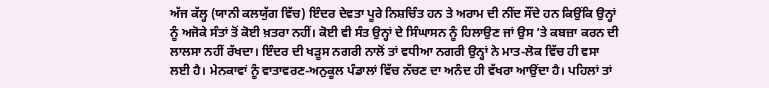ਅੱਜ ਕੱਲ੍ਹ (ਯਾਨੀ ਕਲਯੁੱਗ ਵਿੱਚ) ਇੰਦਰ ਦੇਵਤਾ ਪੂਰੇ ਨਿਸ਼ਚਿੰਤ ਹਨ ਤੇ ਅਰਾਮ ਦੀ ਨੀਂਦ ਸੌਂਦੇ ਹਨ ਕਿਉਂਕਿ ਉਨ੍ਹਾਂ ਨੂੰ ਅਜੋਕੇ ਸੰਤਾਂ ਤੋਂ ਕੋਈ ਖ਼ਤਰਾ ਨਹੀਂ। ਕੋਈ ਵੀ ਸੰਤ ਉਨ੍ਹਾਂ ਦੇ ਸਿੰਘਾਸਨ ਨੂੰ ਹਿਲਾਉਣ ਜਾਂ ਉਸ ’ਤੇ ਕਬਜ਼ਾ ਕਰਨ ਦੀ ਲਾਲਸਾ ਨਹੀਂ ਰੱਖਦਾ। ਇੰਦਰ ਦੀ ਖੜੂਸ ਨਗਰੀ ਨਾਲੋਂ ਤਾਂ ਵਧੀਆ ਨਗਰੀ ਉਨ੍ਹਾਂ ਨੇ ਮਾਤ-ਲੋਕ ਵਿੱਚ ਹੀ ਵਸਾ ਲਈ ਹੈ। ਮੇਨਕਾਵਾਂ ਨੂੰ ਵਾਤਾਵਰਣ-ਅਨੁਕੂਲ ਪੰਡਾਲਾਂ ਵਿੱਚ ਨੱਚਣ ਦਾ ਅਨੰਦ ਹੀ ਵੱਖਰਾ ਆਉਂਦਾ ਹੈ। ਪਹਿਲਾਂ ਤਾਂ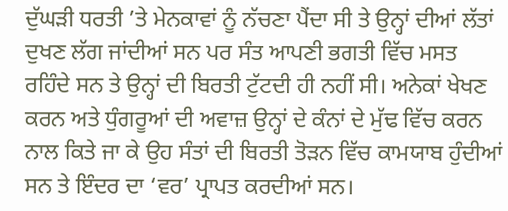ਦੁੱਘੜੀ ਧਰਤੀ ’ਤੇ ਮੇਨਕਾਵਾਂ ਨੂੰ ਨੱਚਣਾ ਪੈਂਦਾ ਸੀ ਤੇ ਉਨ੍ਹਾਂ ਦੀਆਂ ਲੱਤਾਂ ਦੁਖਣ ਲੱਗ ਜਾਂਦੀਆਂ ਸਨ ਪਰ ਸੰਤ ਆਪਣੀ ਭਗਤੀ ਵਿੱਚ ਮਸਤ ਰਹਿੰਦੇ ਸਨ ਤੇ ਉਨ੍ਹਾਂ ਦੀ ਬਿਰਤੀ ਟੁੱਟਦੀ ਹੀ ਨਹੀਂ ਸੀ। ਅਨੇਕਾਂ ਖੇਖਣ ਕਰਨ ਅਤੇ ਧੁੰਗਰੂਆਂ ਦੀ ਅਵਾਜ਼ ਉਨ੍ਹਾਂ ਦੇ ਕੰਨਾਂ ਦੇ ਮੁੱਢ ਵਿੱਚ ਕਰਨ ਨਾਲ ਕਿਤੇ ਜਾ ਕੇ ਉਹ ਸੰਤਾਂ ਦੀ ਬਿਰਤੀ ਤੋੜਨ ਵਿੱਚ ਕਾਮਯਾਬ ਹੁੰਦੀਆਂ ਸਨ ਤੇ ਇੰਦਰ ਦਾ ‘ਵਰ’ ਪ੍ਰਾਪਤ ਕਰਦੀਆਂ ਸਨ।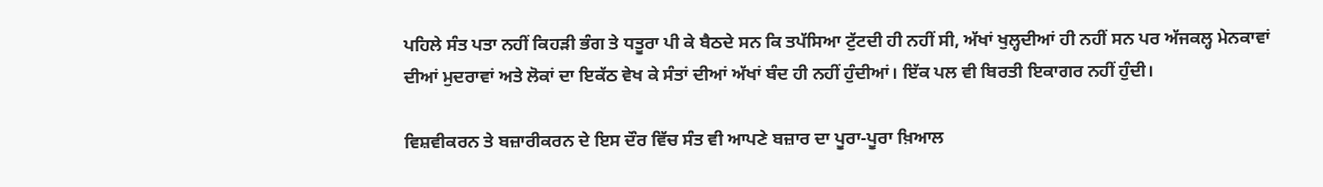ਪਹਿਲੇ ਸੰਤ ਪਤਾ ਨਹੀਂ ਕਿਹੜੀ ਭੰਗ ਤੇ ਧਤੂਰਾ ਪੀ ਕੇ ਬੈਠਦੇ ਸਨ ਕਿ ਤਪੱਸਿਆ ਟੁੱਟਦੀ ਹੀ ਨਹੀਂ ਸੀ, ਅੱਖਾਂ ਖੁਲ੍ਹਦੀਆਂ ਹੀ ਨਹੀਂ ਸਨ ਪਰ ਅੱਜਕਲ੍ਹ ਮੇਨਕਾਵਾਂ ਦੀਆਂ ਮੁਦਰਾਵਾਂ ਅਤੇ ਲੋਕਾਂ ਦਾ ਇਕੱਠ ਵੇਖ ਕੇ ਸੰਤਾਂ ਦੀਆਂ ਅੱਖਾਂ ਬੰਦ ਹੀ ਨਹੀਂ ਹੁੰਦੀਆਂ। ਇੱਕ ਪਲ ਵੀ ਬਿਰਤੀ ਇਕਾਗਰ ਨਹੀਂ ਹੁੰਦੀ।

ਵਿਸ਼ਵੀਕਰਨ ਤੇ ਬਜ਼ਾਰੀਕਰਨ ਦੇ ਇਸ ਦੌਰ ਵਿੱਚ ਸੰਤ ਵੀ ਆਪਣੇ ਬਜ਼ਾਰ ਦਾ ਪੂਰਾ-ਪੂਰਾ ਖ਼ਿਆਲ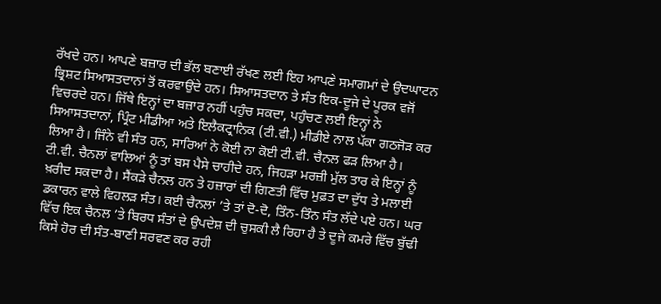ਰੱਖਦੇ ਹਨ। ਆਪਣੇ ਬਜ਼ਾਰ ਦੀ ਭੱਲ ਬਣਾਈ ਰੱਖਣ ਲਈ ਇਹ ਆਪਣੇ ਸਮਾਗਮਾਂ ਦੇ ਉਦਘਾਟਨ ਭ੍ਰਿਸ਼ਟ ਸਿਆਸਤਦਾਨਾਂ ਤੋਂ ਕਰਵਾਉਂਦੇ ਹਨ। ਸਿਆਸਤਦਾਨ ਤੇ ਸੰਤ ਇਕ-ਦੂਜੇ ਦੇ ਪੂਰਕ ਵਜੋਂ ਵਿਚਰਦੇ ਹਨ। ਜਿੱਥੇ ਇਨ੍ਹਾਂ ਦਾ ਬਜ਼ਾਰ ਨਹੀਂ ਪਹੁੰਚ ਸਕਦਾ, ਪਹੁੰਚਣ ਲਈ ਇਨ੍ਹਾਂ ਨੇ ਸਿਆਸਤਦਾਨਾਂ, ਪ੍ਰਿੰਟ ਮੀਡੀਆ ਅਤੇ ਇਲੈਕਟ੍ਰਾਨਿਕ (ਟੀ.ਵੀ.) ਮੀਡੀਏ ਨਾਲ ਪੱਕਾ ਗਠਜੋੜ ਕਰ ਲਿਆ ਹੈ। ਜਿੰਨੇ ਵੀ ਸੰਤ ਹਨ, ਸਾਰਿਆਂ ਨੇ ਕੋਈ ਨਾ ਕੋਈ ਟੀ.ਵੀ. ਚੈਨਲ ਫੜ ਲਿਆ ਹੈ। ਟੀ.ਵੀ. ਚੈਨਲਾਂ ਵਾਲਿਆਂ ਨੂੰ ਤਾਂ ਬਸ ਪੈਸੇ ਚਾਹੀਦੇ ਹਨ, ਜਿਹੜਾ ਮਰਜ਼ੀ ਮੁੱਲ ਤਾਰ ਕੇ ਇਨ੍ਹਾਂ ਨੂੰ ਖ਼ਰੀਦ ਸਕਦਾ ਹੈ। ਸੈਂਕੜੇ ਚੈਨਲ ਹਨ ਤੇ ਹਜ਼ਾਰਾਂ ਦੀ ਗਿਣਤੀ ਵਿੱਚ ਮੁਫ਼ਤ ਦਾ ਦੁੱਧ ਤੇ ਮਲਾਈ ਡਕਾਰਨ ਵਾਲੇ ਵਿਹਲੜ ਸੰਤ। ਕਈ ਚੈਨਲਾਂ ’ਤੇ ਤਾਂ ਦੋ-ਦੋ, ਤਿੰਨ-ਤਿੰਨ ਸੰਤ ਲੱਦੇ ਪਏ ਹਨ। ਘਰ ਵਿੱਚ ਇਕ ਚੈਨਲ ’ਤੇ ਬਿਰਧ ਸੰਤਾਂ ਦੇ ਉਪਦੇਸ਼ ਦੀ ਚੁਸਕੀ ਲੈ ਰਿਹਾ ਹੈ ਤੇ ਦੂਜੇ ਕਮਰੇ ਵਿੱਚ ਬੁੱਢੀ ਕਿਸੇ ਹੋਰ ਦੀ ਸੰਤ-ਬਾਣੀ ਸਰਵਣ ਕਰ ਰਹੀ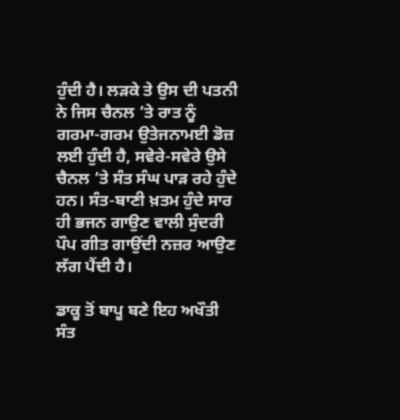ਹੁੰਦੀ ਹੈ। ਲੜਕੇ ਤੇ ਉਸ ਦੀ ਪਤਨੀ ਨੇ ਜਿਸ ਚੈਨਲ ’ਤੇ ਰਾਤ ਨੂੰ ਗਰਮਾ-ਗਰਮ ਉਤੇਜਨਾਮਈ ਡੋਜ਼ ਲਈ ਹੁੰਦੀ ਹੈ, ਸਵੇਰੇ-ਸਵੇਰੇ ਉਸੇ ਚੈਨਲ ’ਤੇ ਸੰਤ ਸੰਘ ਪਾੜ ਰਹੇ ਹੁੰਦੇ ਹਨ। ਸੰਤ-ਬਾਣੀ ਖ਼ਤਮ ਹੁੰਦੇ ਸਾਰ ਹੀ ਭਜਨ ਗਾਉਣ ਵਾਲੀ ਸੁੰਦਰੀ ਪੌਪ ਗੀਤ ਗਾਉਂਦੀ ਨਜ਼ਰ ਆਉਣ ਲੱਗ ਪੈਂਦੀ ਹੈ।

ਡਾਕੂ ਤੋਂ ਬਾਪੂ ਬਣੇ ਇਹ ਅਖੌਤੀ ਸੰਤ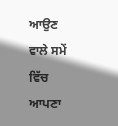ਆਉਣ ਵਾਲੇ ਸਮੇਂ ਵਿੱਚ ਆਪਣਾ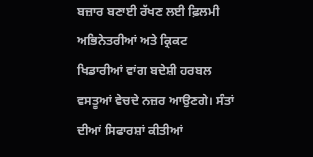ਬਜ਼ਾਰ ਬਣਾਈ ਰੱਖਣ ਲਈ ਫ਼ਿਲਮੀ ਅਭਿਨੇਤਰੀਆਂ ਅਤੇ ਕ੍ਰਿਕਟ ਖਿਡਾਰੀਆਂ ਵਾਂਗ ਬਦੇਸ਼ੀ ਹਰਬਲ ਵਸਤੂਆਂ ਵੇਚਦੇ ਨਜ਼ਰ ਆਉਣਗੇ। ਸੰਤਾਂ ਦੀਆਂ ਸਿਫਾਰਸ਼ਾਂ ਕੀਤੀਆਂ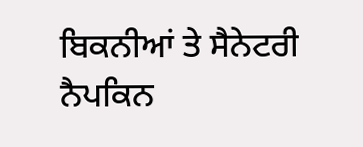ਬਿਕਨੀਆਂ ਤੇ ਸੈਨੇਟਰੀ ਨੈਪਕਿਨ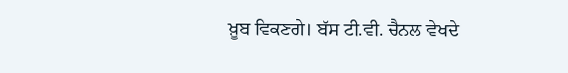ਖ਼ੂਬ ਵਿਕਣਗੇ। ਬੱਸ ਟੀ.ਵੀ. ਚੈਨਲ ਵੇਖਦੇ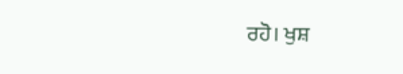ਰਹੋ। ਖੁਸ਼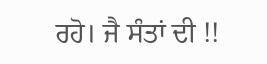ਰਹੋ। ਜੈ ਸੰਤਾਂ ਦੀ !!